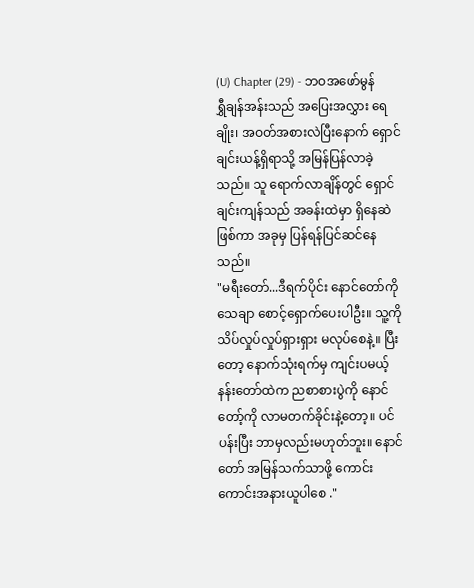(U) Chapter (29) - ဘဝအဖော်မွန်
ရွှီချန်အန်းသည် အပြေးအလွှား ရေချိုး၊ အဝတ်အစားလဲပြီးနောက် ရှောင်ချင်းယန့်ရှိရာသို့ အမြန်ပြန်လာခဲ့သည်။ သူ ရောက်လာချိန်တွင် ရှောင်ချင်းကျန်သည် အခန်းထဲမှာ ရှိနေဆဲဖြစ်ကာ အခုမှ ပြန်ရန်ပြင်ဆင်နေသည်။
"မရီးတော်...ဒီရက်ပိုင်း နောင်တော်ကို သေချာ စောင့်ရှောက်ပေးပါဦး။ သူ့ကို သိပ်လှုပ်လှုပ်ရှားရှား မလုပ်စေနဲ့။ ပြီးတော့ နောက်သုံးရက်မှ ကျင်းပမယ့် နန်းတော်ထဲက ညစာစားပွဲကို နောင်တော့်ကို လာမတက်ခိုင်းနဲ့တော့။ ပင်ပန်းပြီး ဘာမှလည်းမဟုတ်ဘူး။ နောင်တော် အမြန်သက်သာဖို့ ကောင်းကောင်းအနားယူပါစေ ."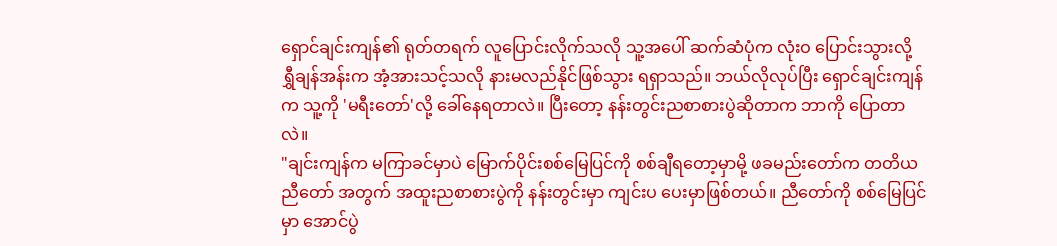ရှောင်ချင်းကျန်၏ ရုတ်တရက် လူပြောင်းလိုက်သလို သူ့အပေါ် ဆက်ဆံပုံက လုံးဝ ပြောင်းသွားလို့ ရွှီချန်အန်းက အံ့အားသင့်သလို နားမလည်နိုင်ဖြစ်သွား ရရှာသည်။ ဘယ်လိုလုပ်ပြီး ရှောင်ချင်းကျန်က သူ့ကို 'မရီးတော်'လို့ ခေါ်နေရတာလဲ။ ပြီးတော့ နန်းတွင်းညစာစားပွဲဆိုတာက ဘာကို ပြောတာလဲ။
"ချင်းကျန်က မကြာခင်မှာပဲ မြောက်ပိုင်းစစ်မြေပြင်ကို စစ်ချီရတော့မှာမို့ ဖခမည်းတော်က တတိယညီတော် အတွက် အထူးညစာစားပွဲကို နန်းတွင်းမှာ ကျင်းပ ပေးမှာဖြစ်တယ်။ ညီတော်ကို စစ်မြေပြင်မှာ အောင်ပွဲ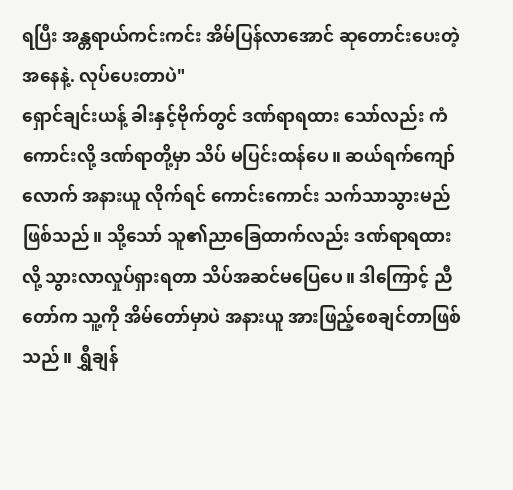ရပြီး အန္တရာယ်ကင်းကင်း အိမ်ပြန်လာအောင် ဆုတောင်းပေးတဲ့အနေနဲ့. လုပ်ပေးတာပဲ"
ရှောင်ချင်းယန့် ခါးနှင့်ဗိုက်တွင် ဒဏ်ရာရထား သော်လည်း ကံကောင်းလို့ ဒဏ်ရာတို့မှာ သိပ် မပြင်းထန်ပေ။ ဆယ်ရက်ကျော်လောက် အနားယူ လိုက်ရင် ကောင်းကောင်း သက်သာသွားမည် ဖြစ်သည်။ သို့သော် သူ၏ညာခြေထာက်လည်း ဒဏ်ရာရထားလို့ သွားလာလှုပ်ရှားရတာ သိပ်အဆင်မပြေပေ။ ဒါကြောင့် ညီတော်က သူ့ကို အိမ်တော်မှာပဲ အနားယူ အားဖြည့်စေချင်တာဖြစ်သည်။ ရွှီချန်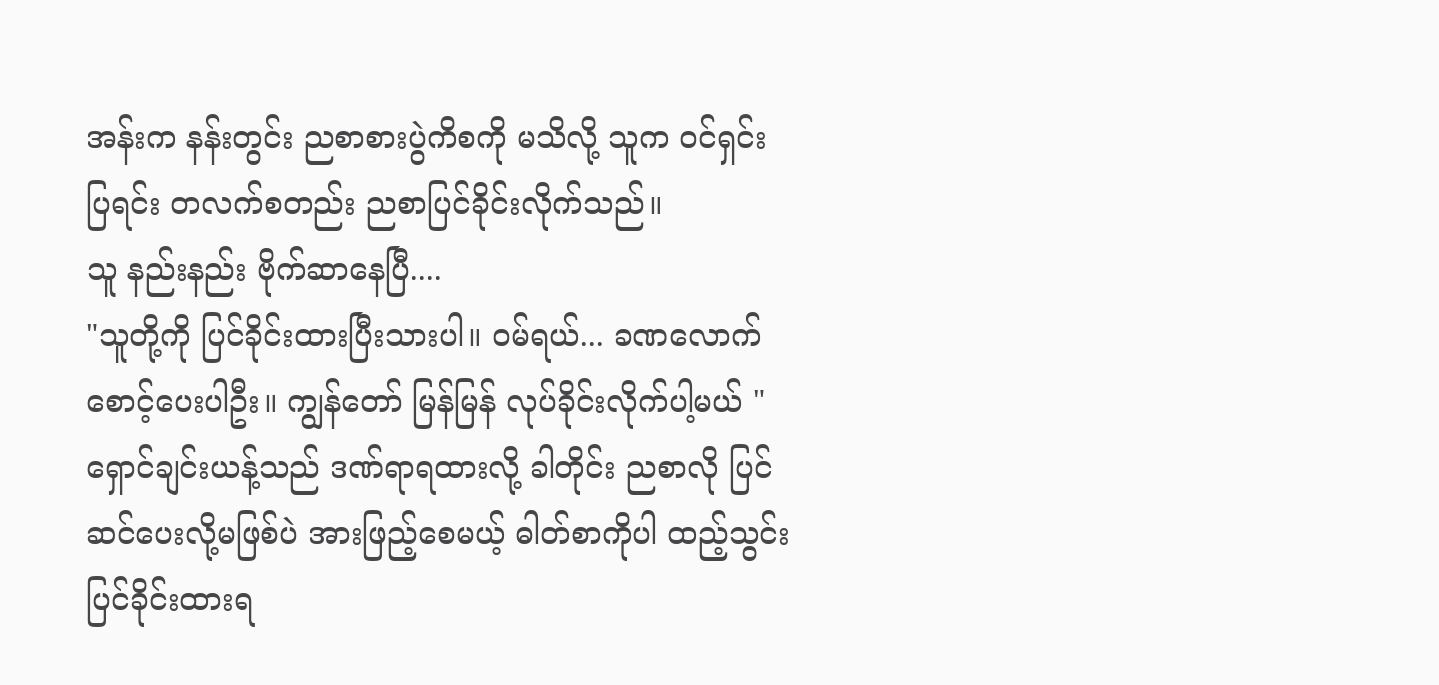အန်းက နန်းတွင်း ညစာစားပွဲကိစကို မသိလို့ သူက ဝင်ရှင်းပြရင်း တလက်စတည်း ညစာပြင်ခိုင်းလိုက်သည်။
သူ နည်းနည်း ဗိုက်ဆာနေပြီ....
"သူတို့ကို ပြင်ခိုင်းထားပြီးသားပါ။ ဝမ်ရယ်... ခဏလောက် စောင့်ပေးပါဦး။ ကျွန်တော် မြန်မြန် လုပ်ခိုင်းလိုက်ပါ့မယ် "
ရှောင်ချင်းယန့်သည် ဒဏ်ရာရထားလို့ ခါတိုင်း ညစာလို ပြင်ဆင်ပေးလို့မဖြစ်ပဲ အားဖြည့်စေမယ့် ဓါတ်စာကိုပါ ထည့်သွင်းပြင်ခိုင်းထားရ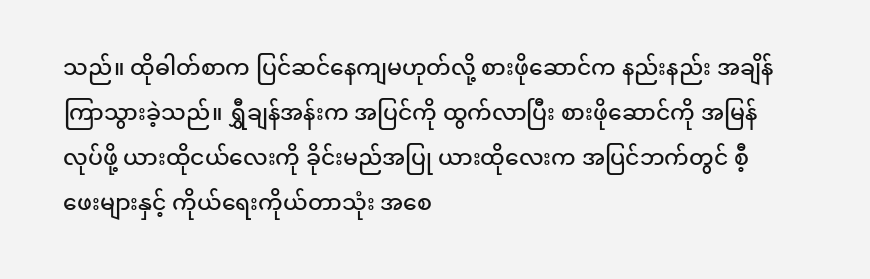သည်။ ထိုဓါတ်စာက ပြင်ဆင်နေကျမဟုတ်လို့ စားဖိုဆောင်က နည်းနည်း အချိန်ကြာသွားခဲ့သည်။ ရွှီချန်အန်းက အပြင်ကို ထွက်လာပြီး စားဖိုဆောင်ကို အမြန်လုပ်ဖို့ ယားထိုငယ်လေးကို ခိုင်းမည်အပြု ယားထိုလေးက အပြင်ဘက်တွင် စီ့ဖေးများနှင့် ကိုယ်ရေးကိုယ်တာသုံး အစေ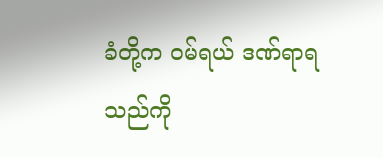ခံတို့က ဝမ်ရယ် ဒဏ်ရာရသည်ကို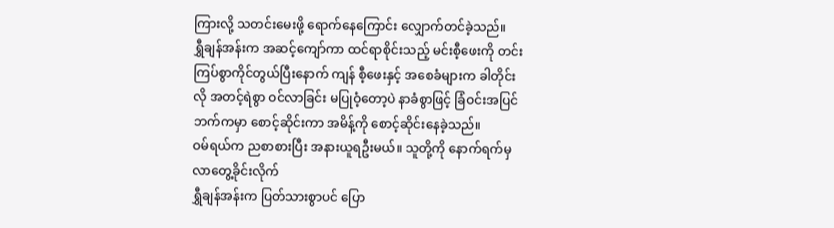ကြားလို့ သတင်းမေးဖို့ ရောက်နေကြောင်း လျှောက်တင်ခဲ့သည်။
ရွှီချန်အန်းက အဆင့်ကျော်ကာ ထင်ရာစိုင်းသည့် မင်းစီ့ဖေးကို တင်းကြပ်စွာကိုင်တွယ်ပြီးနောက် ကျန် စီ့ဖေးနှင့် အစေခံများက ခါတိုင်းလို အတင့်ရဲစွာ ဝင်လာခြင်း မပြုဝံ့တော့ပဲ နာခံစွာဖြင့် ခြံဝင်းအပြင်ဘက်ကမှာ စောင့်ဆိုင်းကာ အမိန့်ကို စောင့်ဆိုင်းနေခဲ့သည်။
ဝမ်ရယ်က ညစာစားပြီး အနားယူရဦးမယ်။ သူတို့ကို နောက်ရက်မှ လာတွေ့ခိုင်းလိုက်
ရွှီချန်အန်းက ပြတ်သားစွာပင် ပြော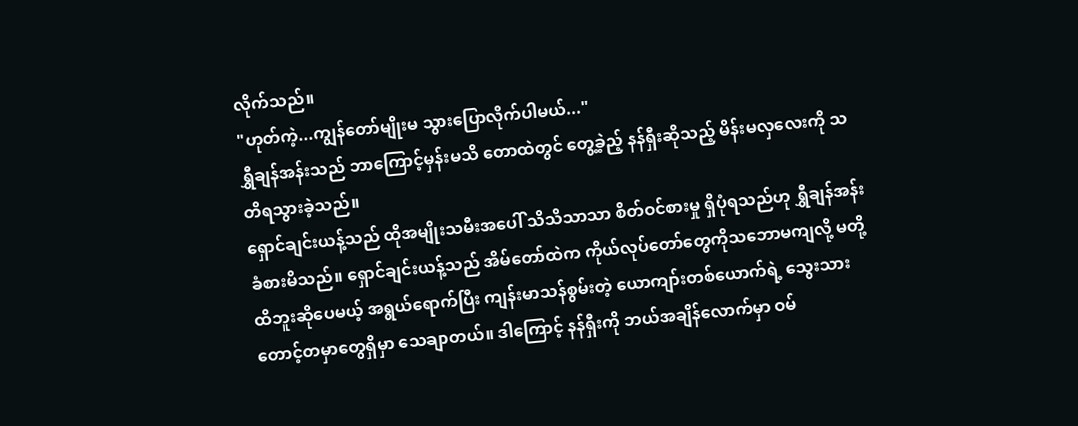လိုက်သည်။
"ဟုတ်ကဲ့...ကျွန်တော်မျိုးမ သွားပြောလိုက်ပါမယ်..."
ရွှီချန်အန်းသည် ဘာကြောင့်မှန်းမသိ တောထဲတွင် တွေ့ခဲ့ည့် နန်ရှီးဆိုသည့် မိန်းမလှလေးကို သတိရသွားခဲ့သည်။
ရှောင်ချင်းယန့်သည် ထိုအမျိုးသမီးအပေါ် သိသိသာသာ စိတ်ဝင်စားမှု ရှိပုံရသည်ဟု ရွှီချန်အန်း ခံစားမိသည်။ ရှောင်ချင်းယန့်သည် အိမ်တော်ထဲက ကိုယ်လုပ်တော်တွေကိုသဘောမကျလို့ မတို့ထိဘူးဆိုပေမယ့် အရွယ်ရောက်ပြီး ကျန်းမာသန်စွမ်းတဲ့ ယောကျာ်းတစ်ယောက်ရဲ့ သွေးသားတောင့်တမှာတွေရှိမှာ သေချာတယ်။ ဒါကြောင့် နန်ရှီးကို ဘယ်အချိန်လောက်မှာ ဝမ်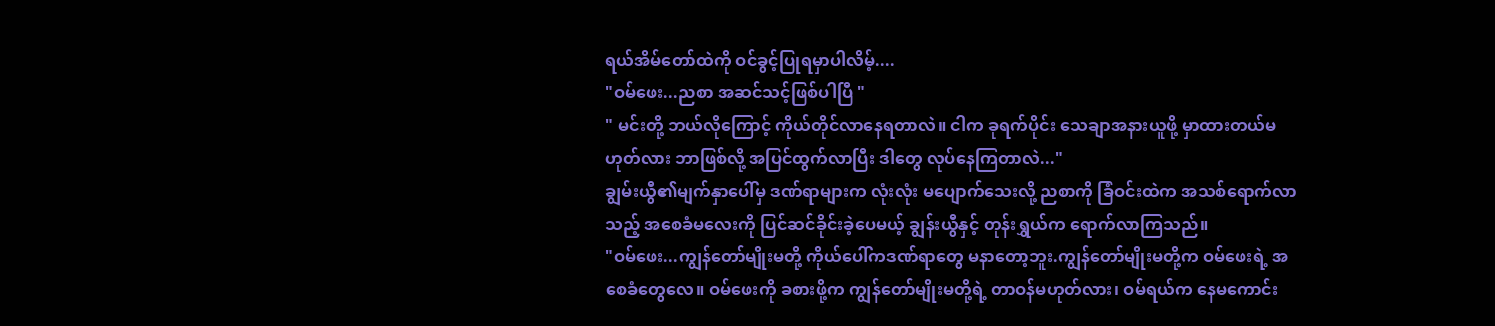ရယ်အိမ်တော်ထဲကို ဝင်ခွင့်ပြုရမှာပါလိမ့်....
"ဝမ်ဖေး...ညစာ အဆင်သင့်ဖြစ်ပါပြီ "
" မင်းတို့ ဘယ်လိုကြောင့် ကိုယ်တိုင်လာနေရတာလဲ။ ငါက ခုရက်ပိုင်း သေချာအနားယူဖို့ မှာထားတယ်မဟုတ်လား ဘာဖြစ်လို့ အပြင်ထွက်လာပြီး ဒါတွေ လုပ်နေကြတာလဲ..."
ချွမ်းယွီ၏မျက်နှာပေါ်မှ ဒဏ်ရာများက လုံးလုံး မပျောက်သေးလို့ ညစာကို ခြံဝင်းထဲက အသစ်ရောက်လာသည့် အစေခံမလေးကို ပြင်ဆင်ခိုင်းခဲ့ပေမယ့် ချွန်းယွီနှင့် တုန်းရွှယ်က ရောက်လာကြသည်။
"ဝမ်ဖေး...ကျွန်တော်မျိုးမတို့ ကိုယ်ပေါ်ကဒဏ်ရာတွေ မနာတော့ဘူး.ကျွန်တော်မျိုးမတို့က ဝမ်ဖေးရဲ့ အစေခံတွေလေ။ ဝမ်ဖေးကို ခစားဖို့က ကျွန်တော်မျိုးမတို့ရဲ့ တာဝန်မဟုတ်လား၊ ဝမ်ရယ်က နေမကောင်း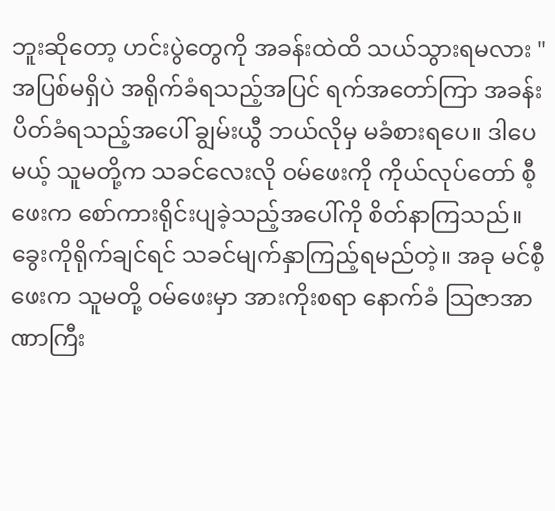ဘူးဆိုတော့ ဟင်းပွဲတွေကို အခန်းထဲထိ သယ်သွားရမလား "
အပြစ်မရှိပဲ အရိုက်ခံရသည့်အပြင် ရက်အတော်ကြာ အခန်းပိတ်ခံရသည့်အပေါ် ချွမ်းယွီ ဘယ်လိုမှ မခံစားရပေ။ ဒါပေမယ့် သူမတို့က သခင်လေးလို ဝမ်ဖေးကို ကိုယ်လုပ်တော် စီ့ဖေးက စော်ကားရိုင်းပျခဲ့သည့်အပေါ်ကို စိတ်နာကြသည်။ ခွေးကိုရိုက်ချင်ရင် သခင်မျက်နှာကြည့်ရမည်တဲ့။ အခု မင်စီ့ဖေးက သူမတို့ ဝမ်ဖေးမှာ အားကိုးစရာ နောက်ခံ သြဇာအာဏာကြီး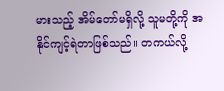မားသည့် အိမ်တော်မရှိလို့ သူမတို့ကို အနိုင်ကျင့်ရဲတာဖြစ်သည်။ တကယ်လို့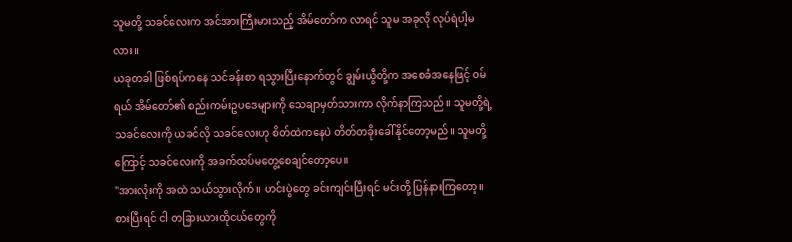သူမတို့ သခင်လေးက အင်အားကြီးမားသည့် အိမ်တော်က လာရင် သူမ အခုလို လုပ်ရဲပါ့မလား။
ယခုတခါ ဖြစ်ရပ်ကနေ သင်ခန်းစာ ရသွားပြီးနောက်တွင် ချွမ်းယွီတို့က အစေခံအနေဖြင့် ဝမ်ရယ် အိမ်တော်၏ စည်းကမ်းဥပဒေများကို သေချာမှတ်သားကာ လိုက်နာကြသည်။ သူမတို့ရဲ့သခင်လေးကို ယခင်လို သခင်လေးဟု စိတ်ထဲကနေပဲ တိတ်တခိုးခေါ်နိုင်တော့မည်။ သူမတို့ကြောင့် သခင်လေးကို အခက်ထပ်မတွေ့စေချင်တော့ပေ။
"အားလုံးကို အထဲ သယ်သွားလိုက်။ ဟင်းပွဲတွေ ခင်းကျင်းပြီးရင် မင်းတို့ ပြန်နားကြတော့။ စားပြီးရင် ငါ တခြားယားထိုငယ်တွေကို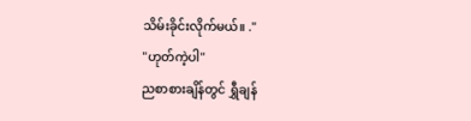သိမ်းခိုင်းလိုက်မယ်။ ."
"ဟုတ်ကဲ့ပါ"
ညစာစားချိန်တွင် ရွှီချန်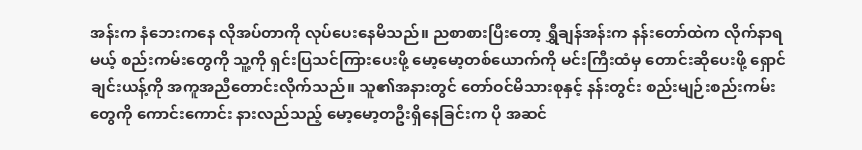အန်းက နံဘေးကနေ လိုအပ်တာကို လုပ်ပေးနေမိသည်။ ညစာစားပြီးတော့ ရွှီချန်အန်းက နန်းတော်ထဲက လိုက်နာရမယ့် စည်းကမ်းတွေကို သူ့ကို ရှင်းပြသင်ကြားပေးဖို့ မော့မော့တစ်ယောက်ကို မင်းကြီးထံမှ တောင်းဆိုပေးဖို့ ရှောင်ချင်းယန့်ကို အကူအညီတောင်းလိုက်သည်။ သူ၏အနားတွင် တော်ဝင်မိသားစုနှင့် နန်းတွင်း စည်းမျဉ်းစည်းကမ်းတွေကို ကောင်းကောင်း နားလည်သည့် မော့မော့တဦးရှိနေခြင်းက ပို အဆင်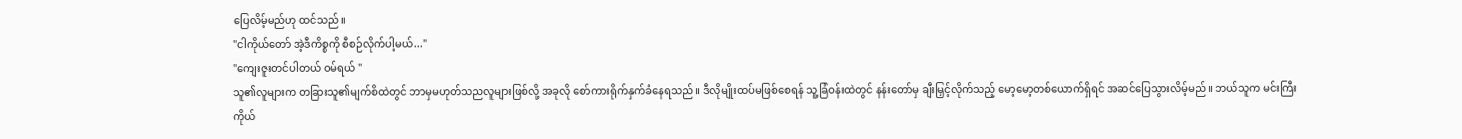ပြေလိမ့်မည်ဟု ထင်သည်။
"ငါကိုယ်တော် အဲ့ဒီကိစ္စကို စီစဉ်လိုက်ပါ့မယ်..."
"ကျေးဇူးတင်ပါတယ် ဝမ်ရယ် "
သူ၏လူများက တခြားသူ၏မျက်စိထဲတွင် ဘာမှမဟုတ်သညလူများဖြစ်လို့ အခုလို စော်ကားရိုက်နှက်ခံနေရသည်။ ဒီလိုမျိုးထပ်မဖြစ်စေရန် သူ့ခြံဝန်းထဲတွင် နန်းတော်မှ ချီးမြှင့်လိုက်သည့် မော့မော့တစ်ယောက်ရှိရင် အဆင်ပြေသွားလိမ့်မည်။ ဘယ်သူက မင်းကြီးကိုယ်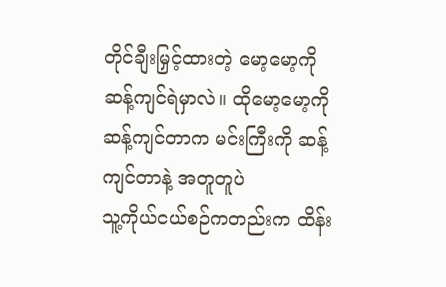တိုင်ချီးမြှင့်ထားတဲ့ မော့မော့ကို ဆန့်ကျင်ရဲမှာလဲ။ ထိုမော့မော့ကို ဆန့်ကျင်တာက မင်းကြီးကို ဆန့်ကျင်တာနဲ့ အတူတူပဲ
သူ့ကိုယ်ငယ်စဉ်ကတည်းက ထိန်း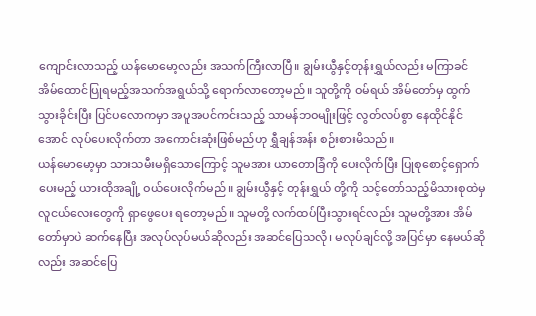ကျောင်းလာသည့် ယန်မောမော့လည်း အသက်ကြီးလာပြီ။ ချွမ်းယွီနှင့်တုန်းရွှယ်လည်း မကြာခင် အိမ်ထောင်ပြုရမည့်အသက်အရွယ်သို့ ရောက်လာတော့မည်။ သူတို့ကို ဝမ်ရယ် အိမ်တော်မှ ထွက်သွားခိုင်းပြီး ပြင်ပလောကမှာ အပူအပင်ကင်းသည့် သာမန်ဘဝမျိုးဖြင့် လွတ်လပ်စွာ နေထိုင်နိုင်အောင် လုပ်ပေးလိုက်တာ အကောင်းဆုံးဖြစ်မည်ဟု ရွှီချန်အန်း စဉ်းစားမိသည်။
ယန်မောမော့မှာ သားသမီးမရှိသောကြောင့် သူမအား ယာတောခြံကို ပေးလိုက်ပြီး ပြုစုစောင့်ရှောက်ပေးမည့် ယားထိုအချို့ ဝယ်ပေးလိုက်မည်။ ချွမ်းယွီနှင့် တုန်းရွှယ် တို့ကို သင့်တော်သည့်မိသားစုထဲမှ လူငယ်လေးတွေကို ရှာဖွေပေး ရတော့မည်။ သူမတို့ လက်ထပ်ပြီးသွားရင်လည်း သူမတို့အား အိမ်တော်မှာပဲ ဆက်နေပြီး အလုပ်လုပ်မယ်ဆိုလည်း အဆင်ပြေသလို၊ မလုပ်ချင်လို့ အပြင်မှာ နေမယ်ဆိုလည်း အဆင်ပြေ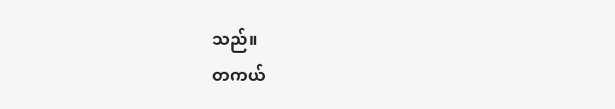သည်။
တကယ်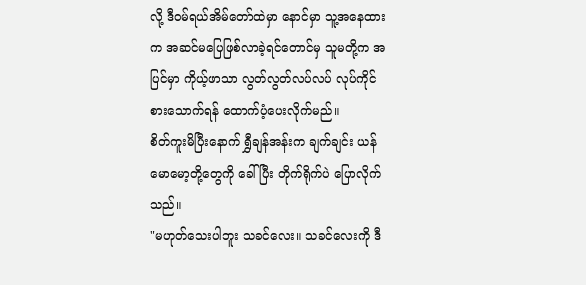လို့ ဒီဝမ်ရယ်အိမ်တော်ထဲမှာ နောင်မှာ သူ့အနေထားက အဆင်မပြေဖြစ်လာခဲ့ရင်တောင်မှ သူမတို့က အပြင်မှာ ကိုယ့်ဖာသာ လွတ်လွတ်လပ်လပ် လုပ်ကိုင်စားသောက်ရန် ထောက်ပံ့ပေးလိုက်မည်။
စိတ်ကူးမိပြီးနောက် ရွှီချန်အန်းက ချက်ချင်း ယန်မောမော့တို့တွေကို ခေါ်ပြီး တိုက်ရိုက်ပဲ ပြောလိုက်သည်။
"မဟုတ်သေးပါဘူး သခင်လေး။ သခင်လေးကို ဒီ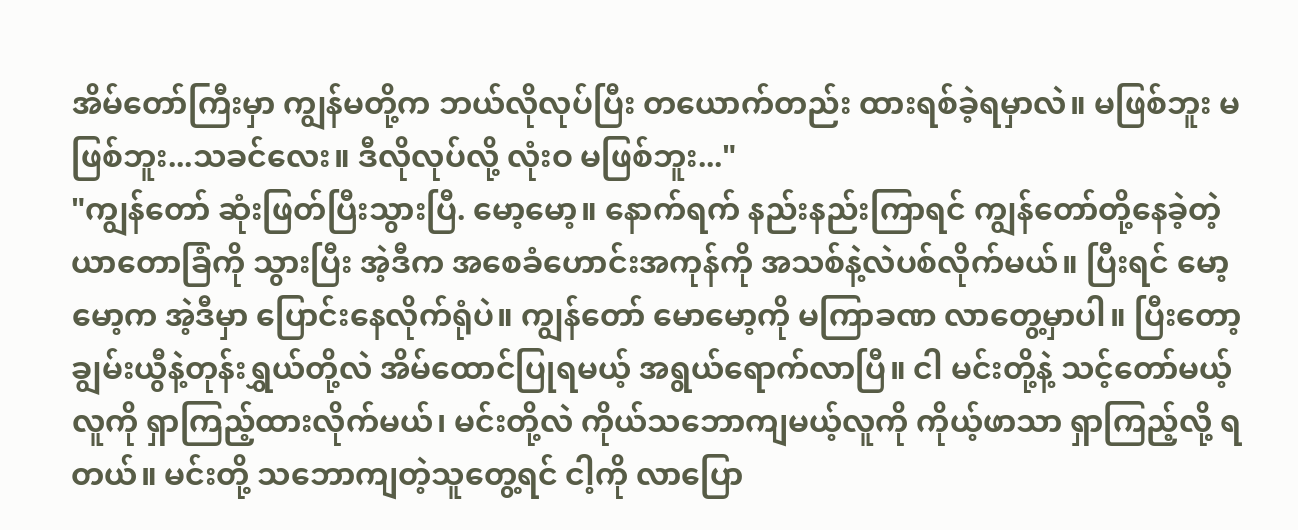အိမ်တော်ကြီးမှာ ကျွန်မတို့က ဘယ်လိုလုပ်ပြီး တယောက်တည်း ထားရစ်ခဲ့ရမှာလဲ။ မဖြစ်ဘူး မဖြစ်ဘူး...သခင်လေး။ ဒီလိုလုပ်လို့ လုံးဝ မဖြစ်ဘူး..."
"ကျွန်တော် ဆုံးဖြတ်ပြီးသွားပြီ. မော့မော့။ နောက်ရက် နည်းနည်းကြာရင် ကျွန်တော်တို့နေခဲ့တဲ့ ယာတောခြံကို သွားပြီး အဲ့ဒီက အစေခံဟောင်းအကုန်ကို အသစ်နဲ့လဲပစ်လိုက်မယ်။ ပြီးရင် မော့မော့က အဲ့ဒီမှာ ပြောင်းနေလိုက်ရုံပဲ။ ကျွန်တော် မောမော့ကို မကြာခဏ လာတွေ့မှာပါ။ ပြီးတော့ ချွမ်းယွီနဲ့တုန်းရွှယ်တို့လဲ အိမ်ထောင်ပြုရမယ့် အရွယ်ရောက်လာပြီ။ ငါ မင်းတို့နဲ့ သင့်တော်မယ့်လူကို ရှာကြည့်ထားလိုက်မယ်၊ မင်းတို့လဲ ကိုယ်သဘောကျမယ့်လူကို ကိုယ့်ဖာသာ ရှာကြည့်လို့ ရတယ်။ မင်းတို့ သဘောကျတဲ့သူတွေ့ရင် ငါ့ကို လာပြော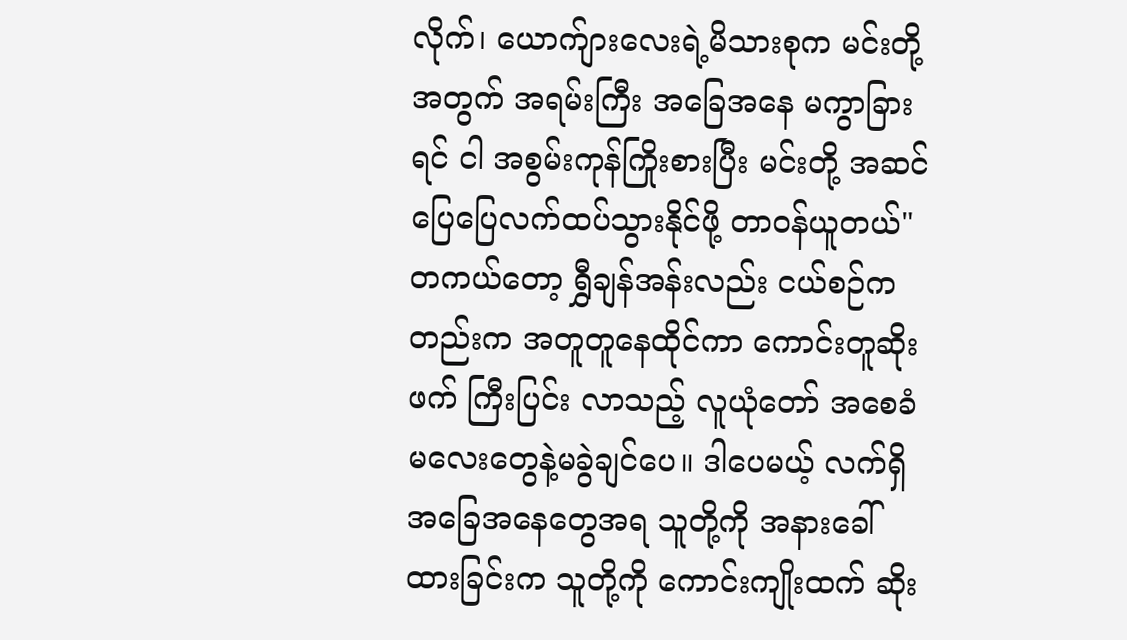လိုက်၊ ယောက်ျားလေးရဲ့မိသားစုက မင်းတို့အတွက် အရမ်းကြီး အခြေအနေ မကွာခြားရင် ငါ အစွမ်းကုန်ကြိုးစားပြီး မင်းတို့ အဆင်ပြေပြေလက်ထပ်သွားနိုင်ဖို့ တာဝန်ယူတယ်"
တကယ်တော့ ရွှီချန်အန်းလည်း ငယ်စဉ်ကတည်းက အတူတူနေထိုင်ကာ ကောင်းတူဆိုးဖက် ကြီးပြင်း လာသည့် လူယုံတော် အစေခံမလေးတွေနဲ့မခွဲချင်ပေ။ ဒါပေမယ့် လက်ရှိအခြေအနေတွေအရ သူတို့ကို အနားခေါ်ထားခြင်းက သူတို့ကို ကောင်းကျိုးထက် ဆိုး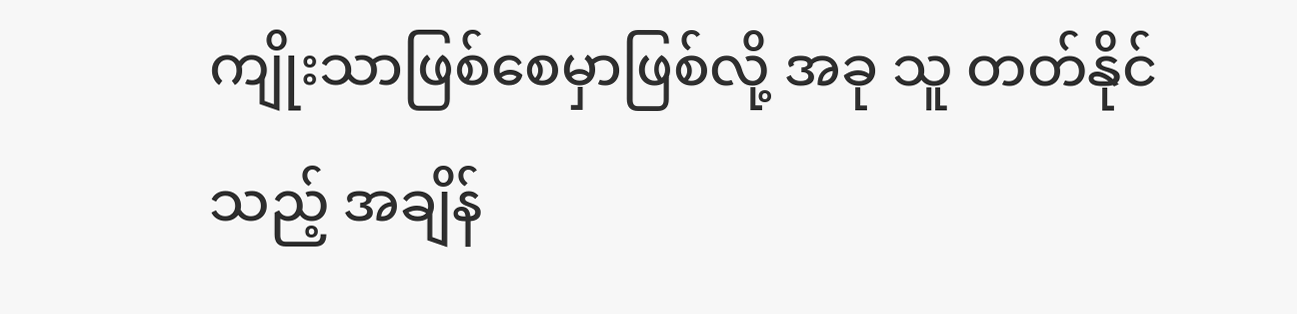ကျိုးသာဖြစ်စေမှာဖြစ်လို့ အခု သူ တတ်နိုင်သည့် အချိန်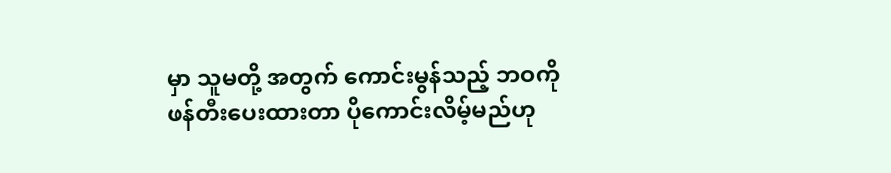မှာ သူမတို့ အတွက် ကောင်းမွန်သည့် ဘဝကို ဖန်တီးပေးထားတာ ပိုကောင်းလိမ့်မည်ဟု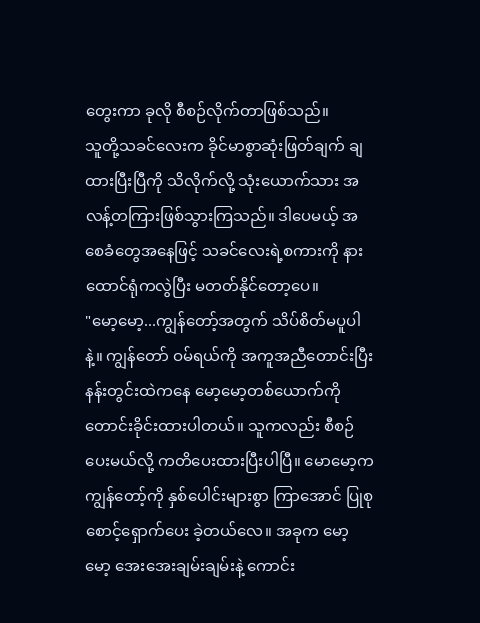တွေးကာ ခုလို စီစဉ်လိုက်တာဖြစ်သည်။
သူတို့သခင်လေးက ခိုင်မာစွာဆုံးဖြတ်ချက် ချထားပြီးပြီကို သိလိုက်လို့ သုံးယောက်သား အလန့်တကြားဖြစ်သွားကြသည်။ ဒါပေမယ့် အစေခံတွေအနေဖြင့် သခင်လေးရဲ့စကားကို နားထောင်ရုံကလွဲပြီး မတတ်နိုင်တော့ပေ။
"မော့မော့...ကျွန်တော့်အတွက် သိပ်စိတ်မပူပါနဲ့။ ကျွန်တော် ဝမ်ရယ်ကို အကူအညီတောင်းပြီး နန်းတွင်းထဲကနေ မော့မော့တစ်ယောက်ကို တောင်းခိုင်းထားပါတယ်။ သူကလည်း စီစဉ်ပေးမယ်လို့ ကတိပေးထားပြီးပါပြီ။ မောမော့က ကျွန်တော့်ကို နှစ်ပေါင်းများစွာ ကြာအောင် ပြုစုစောင့်ရှောက်ပေး ခဲ့တယ်လေ။ အခုက မော့မော့ အေးအေးချမ်းချမ်းနဲ့ ကောင်း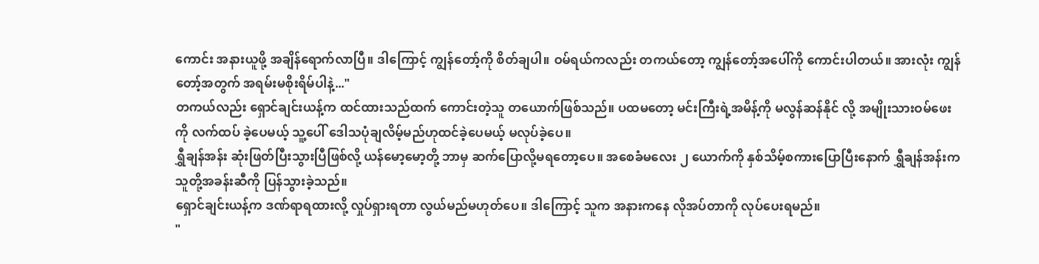ကောင်း အနားယူဖို့ အချိန်ရောက်လာပြီ။ ဒါကြောင့် ကျွန်တော့်ကို စိတ်ချပါ။ ဝမ်ရယ်ကလည်း တကယ်တော့ ကျွန်တော့်အပေါ်ကို ကောင်းပါတယ်။ အားလုံး ကျွန်တော့်အတွက် အရမ်းမစိုးရိမ်ပါနဲ့..."
တကယ်လည်း ရှောင်ချင်းယန့်က ထင်ထားသည်ထက် ကောင်းတဲ့သူ တယောက်ဖြစ်သည်။ ပထမတော့ မင်းကြီးရဲ့အမိန့်ကို မလွန်ဆန်နိုင် လို့ အမျိုးသားဝမ်ဖေးကို လက်ထပ် ခဲ့ပေမယ့် သူ့ပေါ် ဒေါသပုံချလိမ့်မည်ဟုထင်ခဲ့ပေမယ့် မလုပ်ခဲ့ပေ။
ရွှီချန်အန်း ဆုံးဖြတ်ပြီးသွားပြီဖြစ်လို့ ယန်မော့မော့တို့ ဘာမှ ဆက်ပြောလို့မရတော့ပေ။ အစေခံမလေး ၂ ယောက်ကို နှစ်သိမ့်စကားပြောပြီးနောက် ရွှီချန်အန်းက သူတို့အခန်းဆီကို ပြန်သွားခဲ့သည်။
ရှောင်ချင်းယန့်က ဒဏ်ရာရထားလို့ လှုပ်ရှားရတာ လွယ်မည်မဟုတ်ပေ။ ဒါကြောင့် သူက အနားကနေ လိုအပ်တာကို လုပ်ပေးရမည်။
"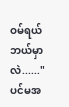ဝမ်ရယ် ဘယ်မှာလဲ......"
ပင်မအ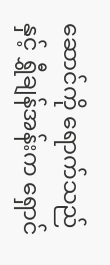ဆောင်ကို ရောက်သည်နှင့် ရွှီချန်အန်းက ရှောင်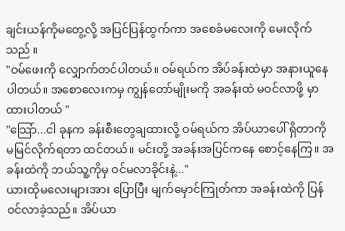ချင်းယန်ကိုမတွေ့လို့ အပြင်ပြန်ထွက်ကာ အစေခံမလေးကို မေးလိုက်သည် ။
"ဝမ်ဖေးကို လျှောက်တင်ပါတယ်။ ဝမ်ရယ်က အိပ်ခန်းထဲမှာ အနားယူနေပါတယ်။ အစောလေးကမှ ကျွန်တော်မျိုးမကို အခန်းထဲ မဝင်လာဖို့ မှာထားပါတယ် "
"သြော်...ငါ ခုနက ခန်းစီးတွေချထားလို့ ဝမ်ရယ်က အိပ်ယာပေါ် ရှိတာကို မမြင်လိုက်ရတာ ထင်တယ်။ မင်းတို့ အခန်းအပြင်ကနေ စောင့်နေကြ။ အခန်းထဲကို ဘယ်သူ့ကိုမှ ဝင်မလာခိုင်းနဲ့..."
ယားထိုမလေးများအား ပြောပြီး မျက်မှောင်ကြုတ်ကာ အခန်းထဲကို ပြန်ဝင်လာခဲ့သည်။ အိပ်ယာ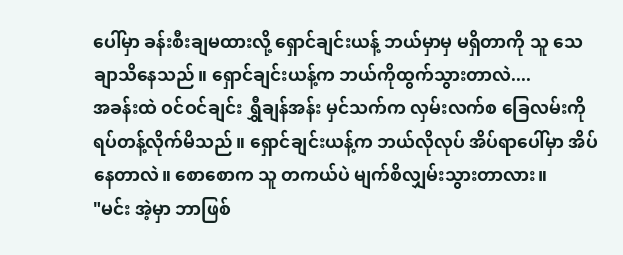ပေါ်မှာ ခန်းစီးချမထားလို့ ရှောင်ချင်းယန့် ဘယ်မှာမှ မရှိတာကို သူ သေချာသိနေသည်။ ရှောင်ချင်းယန့်က ဘယ်ကိုထွက်သွားတာလဲ....
အခန်းထဲ ဝင်ဝင်ချင်း ရွှီချန်အန်း မှင်သက်က လှမ်းလက်စ ခြေလမ်းကို ရပ်တန့်လိုက်မိသည်။ ရှောင်ချင်းယန့်က ဘယ်လိုလုပ် အိပ်ရာပေါ်မှာ အိပ်နေတာလဲ။ စောစောက သူ တကယ်ပဲ မျက်စိလျှမ်းသွားတာလား။
"မင်း အဲ့မှာ ဘာဖြစ်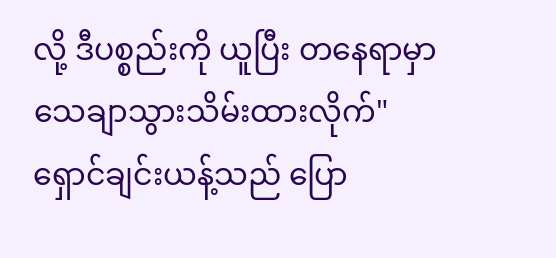လို့ ဒီပစ္စည်းကို ယူပြီး တနေရာမှာ သေချာသွားသိမ်းထားလိုက်"
ရှောင်ချင်းယန့်သည် ပြော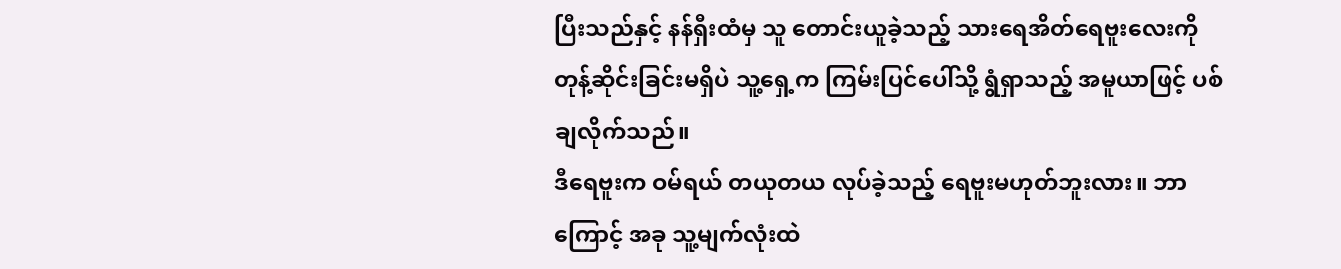ပြီးသည်နှင့် နန်ရှီးထံမှ သူ တောင်းယူခဲ့သည့် သားရေအိတ်ရေဗူးလေးကို တုန့်ဆိုင်းခြင်းမရှိပဲ သူ့ရှေ့က ကြမ်းပြင်ပေါ်သို့ ရွံရှာသည့် အမူယာဖြင့် ပစ်ချလိုက်သည်။
ဒီရေဗူးက ဝမ်ရယ် တယုတယ လုပ်ခဲ့သည့် ရေဗူးမဟုတ်ဘူးလား။ ဘာကြောင့် အခု သူ့မျက်လုံးထဲ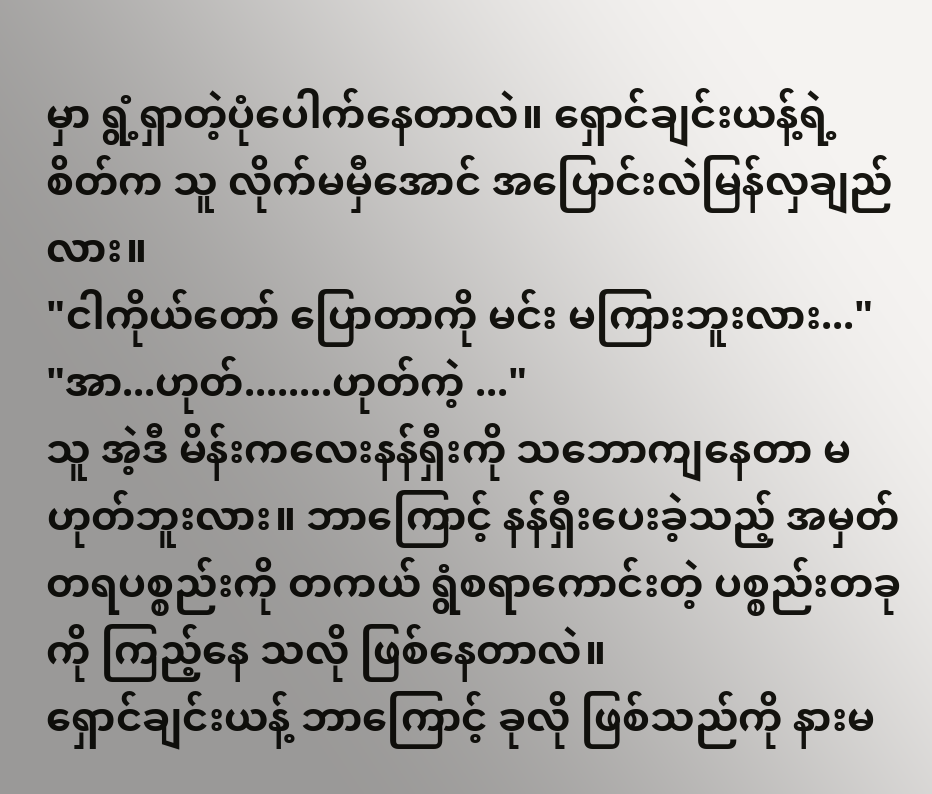မှာ ရွံ့ရှာတဲ့ပုံပေါက်နေတာလဲ။ ရှောင်ချင်းယန့်ရဲ့ စိတ်က သူ လိုက်မမှီအောင် အပြောင်းလဲမြန်လှချည်လား။
"ငါကိုယ်တော် ပြောတာကို မင်း မကြားဘူးလား..."
"အာ...ဟုတ်........ဟုတ်ကဲ့ ..."
သူ အဲ့ဒီ မိန်းကလေးနန်ရှီးကို သဘောကျနေတာ မဟုတ်ဘူးလား။ ဘာကြောင့် နန်ရှီးပေးခဲ့သည့် အမှတ်တရပစ္စည်းကို တကယ် ရွံစရာကောင်းတဲ့ ပစ္စည်းတခုကို ကြည့်နေ သလို ဖြစ်နေတာလဲ။
ရှောင်ချင်းယန့် ဘာကြောင့် ခုလို ဖြစ်သည်ကို နားမ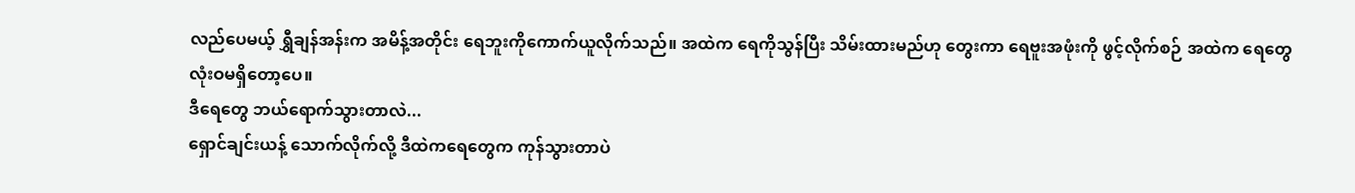လည်ပေမယ့် ရွှီချန်အန်းက အမိန့်အတိုင်း ရေဘူးကိုကောက်ယူလိုက်သည်။ အထဲက ရေကိုသွန်ပြီး သိမ်းထားမည်ဟု တွေးကာ ရေဗူးအဖုံးကို ဖွင့်လိုက်စဉ် အထဲက ရေတွေ လုံးဝမရှိတော့ပေ။
ဒီရေတွေ ဘယ်ရောက်သွားတာလဲ...
ရှောင်ချင်းယန့် သောက်လိုက်လို့ ဒီထဲကရေတွေက ကုန်သွားတာပဲ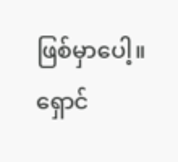ဖြစ်မှာပေါ့။ ရှောင်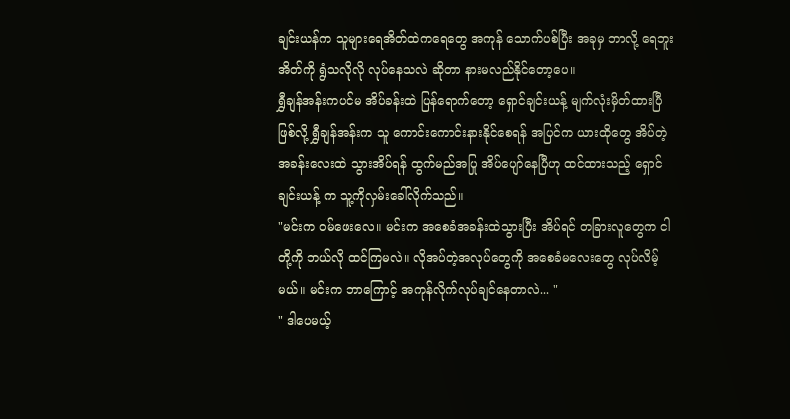ချင်းယန်က သူများရေအိတ်ထဲကရေတွေ အကုန် သောက်ပစ်ပြီး အခုမှ ဘာလို့ ရေဘူးအိတ်ကို ရွံသလိုလို လုပ်နေသလဲ ဆိုတာ နားမလည်နိုင်တော့ပေ။
ရွှီချန်အန်းကပင်မ အိပ်ခန်းထဲ ပြန်ရောက်တော့ ရှောင်ချင်းယန့် မျက်လုံးမှိတ်ထားပြီဖြစ်လို့ ရွှီချန်အန်းက သူ ကောင်းကောင်းနားနိုင်စေရန် အပြင်က ယားထိုတွေ အိပ်တဲ့ အခန်းလေးထဲ သွားအိပ်ရန် ထွက်မည်အပြု အိပ်ပျော်နေပြီဟု ထင်ထားသည့် ရှောင်ချင်းယန့် က သူ့ကိုလှမ်းခေါ်လိုက်သည်။
"မင်းက ဝမ်ဖေးလေ။ မင်းက အစေခံအခန်းထဲသွားပြီး အိပ်ရင် တခြားလူတွေက ငါတို့ကို ဘယ်လို ထင်ကြမလဲ။ လိုအပ်တဲ့အလုပ်တွေကို အစေခံမလေးတွေ လုပ်လိမ့်မယ်။ မင်းက ဘာကြောင့် အကုန်လိုက်လုပ်ချင်နေတာလဲ... "
" ဒါပေမယ့်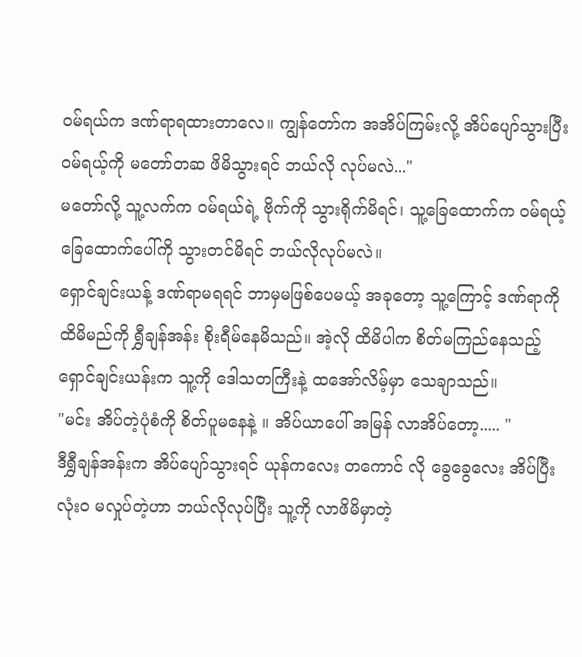ဝမ်ရယ်က ဒဏ်ရာရထားတာလေ။ ကျွန်တော်က အအိပ်ကြမ်းလို့ အိပ်ပျော်သွားပြီး ဝမ်ရယ့်ကို မတော်တဆ ဖိမိသွားရင် ဘယ်လို လုပ်မလဲ..."
မတော်လို့ သူ့လက်က ဝမ်ရယ်ရဲ့ ဗိုက်ကို သွားရိုက်မိရင်၊ သူ့ခြေထောက်က ဝမ်ရယ့်ခြေထောက်ပေါ်ကို သွားတင်မိရင် ဘယ်လိုလုပ်မလဲ။
ရှောင်ချင်းယန့် ဒဏ်ရာမရရင် ဘာမှမဖြစ်ပေမယ့် အခုတော့ သူ့ကြောင့် ဒဏ်ရာကို ထိမိမည်ကို ရွှီချန်အန်း စိုးရီမ်နေမိသည်။ အဲ့လို ထိမိပါက စိတ်မကြည်နေသည့် ရှောင်ချင်းယန်းက သူ့ကို ဒေါသတကြီးနဲ့ ထအော်လိမ့်မှာ သေချာသည်။
"မင်း အိပ်တဲ့ပုံစံကို စိတ်ပူမနေနဲ့ ။ အိပ်ယာပေါ် အမြန် လာအိပ်တော့..... "
ဒီရွှီချန်အန်းက အိပ်ပျော်သွားရင် ယုန်ကလေး တကောင် လို ခွေခွေလေး အိပ်ပြီး လုံးဝ မလှုပ်တဲ့ဟာ ဘယ်လိုလုပ်ပြီး သူ့ကို လာဖိမိမှာတဲ့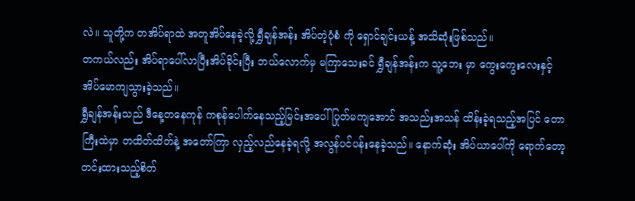လဲ။ သူတို့က တအိပ်ရာထဲ အတူအိပ်နေခဲ့လို့ ရွှီချန်အန်း အိပ်တဲ့ပုံစံ ကို ရှောင်ချင်းယန့် အသိဆုံးဖြစ်သည်။
တကယ်လည်း အိပ်ရာပေါ်လာပြီးအိပ်ခိုင်းပြီး ဘယ်လောက်မှ မကြာသေးခင် ရွှီချန်အန်းက သူ့ဘေး မှာ ကွေးကွေးလေးနှင့် အိပ်မောကျသွားခဲ့သည်။
ရွှီချန်အန်းသည် ဒီနေ့တနေကုန် ကစုန်ပေါက်နေသည့်မြင်းအပေါ် ပြုတ်မကျအောင် အသည်းအသန် ထိန်းခဲ့ရသည့်အပြင် တောကြီးထဲမှာ တထိတ်ထိတ်နဲ့ အတော်ကြာ လှည့်လည်နေခဲ့ရလို့ အလွန်ပင်ပန်းနေခဲ့သည်။ နောက်ဆုံး အိပ်ယာပေါ်ကို ရောက်တော့ တင်းထားသည့်စိတ်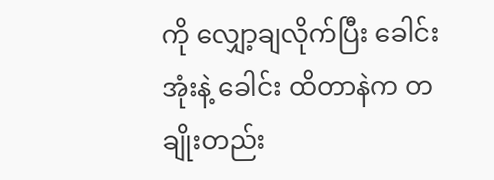ကို လျှော့ချလိုက်ပြီး ခေါင်းအုံးနဲ့ ခေါင်း ထိတာနဲက တချိုးတည်း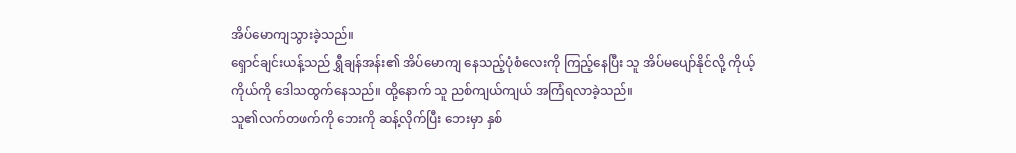အိပ်မောကျသွားခဲ့သည်။
ရှောင်ချင်းယန့်သည် ရွှီချန်အန်း၏ အိပ်မောကျ နေသည့်ပုံစံလေးကို ကြည့်နေပြီး သူ အိပ်မပျော်နိုင်လို့ ကိုယ့်ကိုယ်ကို ဒေါသထွက်နေသည်။ ထို့နောက် သူ ညစ်ကျယ်ကျယ် အကြံရလာခဲ့သည်။
သူ၏လက်တဖက်ကို ဘေးကို ဆန့်လိုက်ပြီး ဘေးမှာ နှစ်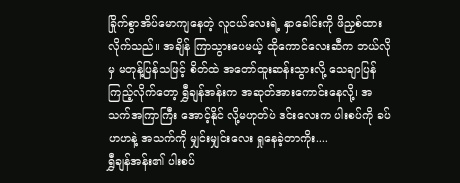ခြိုက်စွာအိပ်မောကျနေတဲ့ လူငယ်လေးရဲ့ နှာခေါင်းကို ဖိညှစ်ထားလိုက်သည်။ အချိန် ကြာသွားပေမယ့် ထိုကောင်လေးဆီက ဘယ်လိုမှ မတုန့်ပြန်သဖြင့် စိတ်ထဲ အတော်ထူးဆန်းသွားလို့ သေချာပြန်ကြည့်လိုက်တော့ ရွှီချန်အန်းက အဆုတ်အားကောင်းနေလို့၊ အသက်အကြာကြီး အောင့်နိုင် လို့မဟုတ်ပဲ ဒင်းလေးက ပါးစပ်ကို ခပ်ဟဟနဲ့ အသက်ကို မျှင်းမျှင်းလေး ရှုနေခဲ့တာကိုး....
ရွှီချန်အန်း၏ ပါးစပ်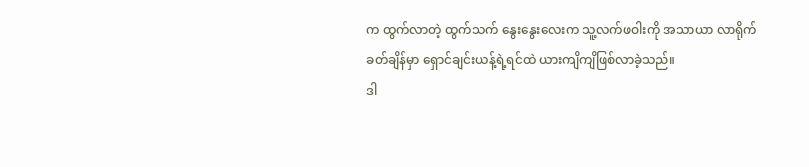က ထွက်လာတဲ့ ထွက်သက် နွေးနွေးလေးက သူ့လက်ဖဝါးကို အသာယာ လာရိုက်ခတ်ချိန်မှာ ရှောင်ချင်းယန့်ရဲ့ရင်ထဲ ယားကျိကျိဖြစ်လာခဲ့သည်။
ဒါ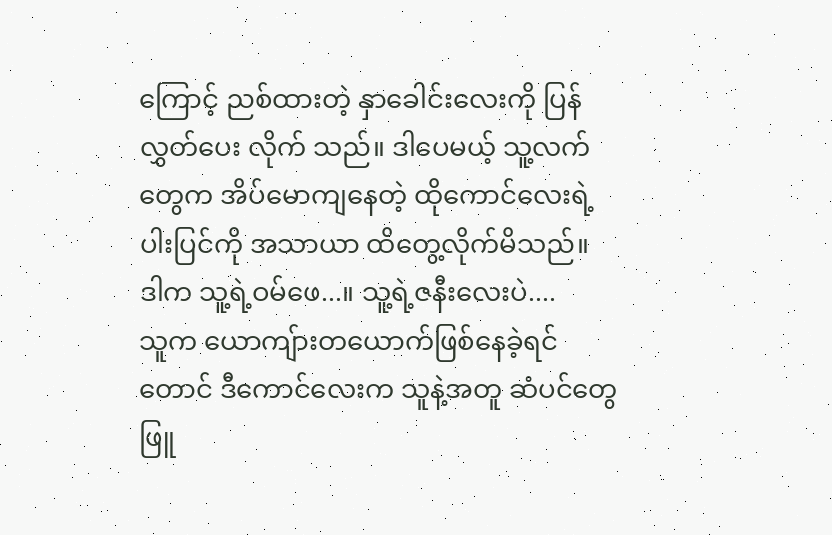ကြောင့် ညစ်ထားတဲ့ နှာခေါင်းလေးကို ပြန် လွှတ်ပေး လိုက် သည်။ ဒါပေမယ့် သူ့လက်တွေက အိပ်မောကျနေတဲ့ ထိုကောင်လေးရဲ့ပါးပြင်ကို အသာယာ ထိတွေ့လိုက်မိသည်။
ဒါက သူ့ရဲ့ဝမ်ဖေ...။ သူ့ရဲ့ဇနီးလေးပဲ....
သူက ယောကျ်ားတယောက်ဖြစ်နေခဲ့ရင်တောင် ဒီကောင်လေးက သူနဲ့အတူ ဆံပင်တွေဖြူ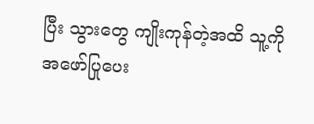ပြီး သွားတွေ ကျိုးကုန်တဲ့အထိ သူ့ကို အဖော်ပြုပေး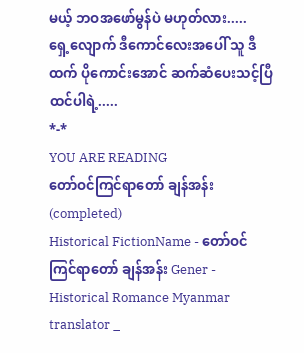မယ့် ဘဝအဖော်မွန်ပဲ မဟုတ်လား.....
ရှေ့လျောက် ဒီကောင်လေးအပေါ် သူ ဒီထက် ပိုကောင်းအောင် ဆက်ဆံပေးသင့်ပြီထင်ပါရဲ့.....
*-*
YOU ARE READING
တော်ဝင်ကြင်ရာတော် ချန်အန်း (completed)
Historical FictionName - တော်ဝင်ကြင်ရာတော် ချန်အန်း Gener - Historical Romance Myanmar translator _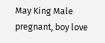May King Male pregnant, boy love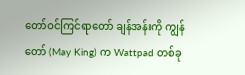တော်ဝင်ကြင်ရာတော် ချန်အန်းကို ကျွန်တော် (May King) က Wattpad တစ်ခု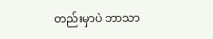တည်းမှာပဲ ဘာသာ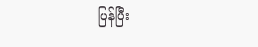ပြန်ပြီး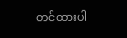တင်ထားပါ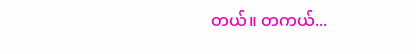တယ်။ တကယ်...